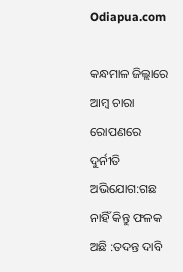Odiapua.com

କନ୍ଧମାଳ ଜିଲ୍ଲାରେ ଆମ୍ବ ଚାରା ରୋପଣରେ ଦୁର୍ନୀତି ଅଭିଯୋଗ:ଗଛ ନାହିଁ କିନ୍ତୁ ଫଳକ ଅଛି :ତଦନ୍ତ ଦାବି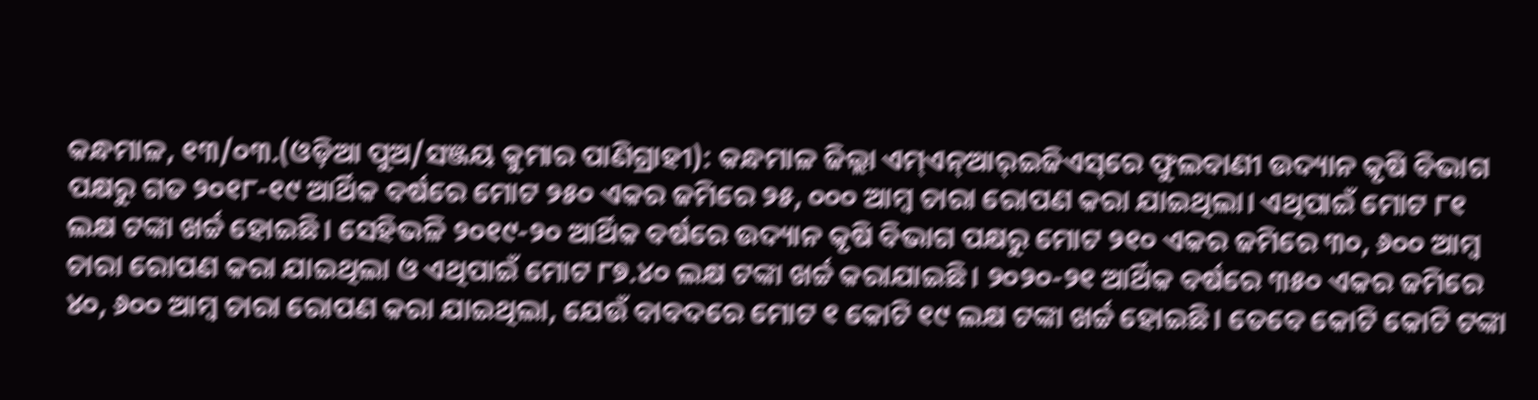କନ୍ଧମାଳ, ୧୩/୦୩.(ଓଡ଼ିଆ ପୁଅ/ସଞ୍ଜୟ କୁମାର ପାଣିଗ୍ରାହୀ): କନ୍ଧମାଳ ଜିଲ୍ଲା ଏମ୍‌ଏନ୍‌ଆର୍‌ଇଜିଏସ୍‌ରେ ଫୁଲବାଣୀ ଉଦ୍ୟାନ କୃଷି ବିଭାଗ ପକ୍ଷରୁ ଗତ ୨୦୧୮-୧୯ ଆର୍ଥିକ ବର୍ଷରେ ‌ମୋଟ ୨୫୦ ଏକର ଜମିରେ ୨୫, ୦୦୦ ଆମ୍ବ ଚାରା ରୋପଣ କରା ଯାଇଥିଲା। ଏଥିପାଇଁ ମୋଟ ୮୧ ଲକ୍ଷ ଟଙ୍କା ଖର୍ଚ୍ଚ ହୋଇଛି। ସେହିଭଳି ୨୦୧୯-୨୦ ଆର୍ଥିକ ବର୍ଷରେ ‌ଉଦ୍ୟାନ କୃଷି ବିଭାଗ ପକ୍ଷରୁ ମୋଟ ୨୧୦ ଏକର ଜମିରେ ୩୦, ୬୦୦ ଆମ୍ବ ଚାରା ରୋପଣ କରା ଯାଇଥିଲା ଓ ଏଥିପାଇଁ ମୋଟ ୮୭.୪୦ ଲକ୍ଷ ଟଙ୍କା ଖର୍ଚ୍ଚ କରାଯାଇଛି। ୨୦୨୦-୨୧ ଆର୍ଥିକ ବର୍ଷରେ ୩୫୦ ଏକର ଜମିରେ ୪୦, ୬୦୦ ଆମ୍ବ ଚାରା ରୋପଣ କରା ଯାଇଥିଲା, ଯେଉଁ ବାବଦରେ ମୋଟ ୧ କୋଟି ୧୯ ଲକ୍ଷ ଟଙ୍କା ଖର୍ଚ୍ଚ ହୋଇଛି। ତେବେ କୋଟି କୋଟି ଟଙ୍କା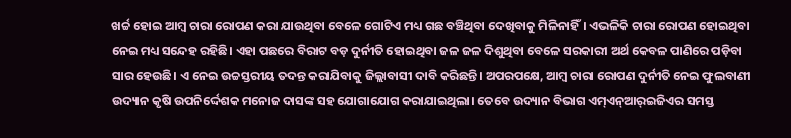ଖର୍ଚ୍ଚ ହୋଇ ଆମ୍ବ ଚାରା ରୋପଣ କରା ଯାଉଥିବା ବେଳେ ଗୋଟିଏ ମଧ୍ୟ ଗଛ ବଞ୍ଚିଥିବା ଦେଖିବାକୁ ମିଳିନାହିଁ। ଏଭଳିକି ଚାରା ରୋପଣ ହୋଇଥିବା ନେଇ ମଧ୍ୟ ସନ୍ଦେହ ରହିଛି। ଏହା ପଛରେ ବିରାଟ ବଡ଼ ଦୁର୍ନୀତି ହୋଇଥିବା ଜଳ ଜଳ ‌ଦିଶୁଥିବା ବେଳେ ସରକାରୀ ଅର୍ଥ କେବଳ ପାଣିରେ ପଡ଼ିବା ସାର ହେଉଛି। ଏ ନେଇ ଉଚ୍ଚସ୍ତରୀୟ ତଦନ୍ତ କରାଯିବାକୁ ଜିଲ୍ଲାବାସୀ ଦାବି କରିଛନ୍ତି। ଅପରପକ୍ଷେ, ଆମ୍ବ ଚାରା ରୋପଣ ଦୁର୍ନୀତି ନେଇ ଫୁଲବାଣୀ ଉଦ୍ୟାନ କୃଷି ଉପନିର୍ଦ୍ଦେଶକ ମନୋଜ ଦାସଙ୍କ ସହ ଯୋଗାଯୋଗ କରାଯାଇଥିଲା। ତେବେ ଉଦ୍ୟାନ ବିଭାଗ ଏମ୍‌ଏନ୍‌ଆର୍‌ଇଜିଏର ସମସ୍ତ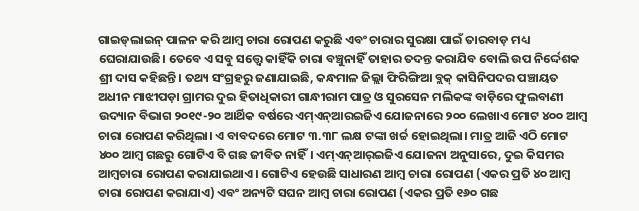ଗାଇଡ୍‌ଲାଇନ୍‌ ପାଳନ କରି ଆମ୍ବ ଚାରା ରୋପଣ କରୁଛି ଏବଂ ଚାରାର ସୁରକ୍ଷା ପାଇଁ ତାରବାଡ଼ ମଧ୍ୟ ଘେରାଯାଉଛି। ତେବେ ଏ ସବୁ ସତ୍ତ୍ବେ କାହିଁକି ଚାରା ବଞ୍ଚୁନାହିଁ ତାହାର ତଦନ୍ତ କରାଯିବ ବୋଲି ଉପ ନିର୍ଦ୍ଦେଶକ ଶ୍ରୀ ଦାସ କହିଛନ୍ତି। ତଥ୍ୟ ସଂଗ୍ରହରୁ ଜଣାଯାଇଛି, କନ୍ଧମାଳ ଜିଲ୍ଲା ଫିରିଙ୍ଗିଆ ବ୍ଲକ୍‌ କାସିନିପଦର ପଞ୍ଚାୟତ ଅଧୀନ ମାଝୀପଡ଼ା ଗ୍ରାମର ଦୁଇ ହିତାଧିକାରୀ ଗାନ୍ଧୀରାମ ପାତ୍ର ଓ ସୁରସେନ ମଲିକଙ୍କ ବାଡ଼ିରେ ଫୁଲବାଣୀ ଉଦ୍ୟାନ ବିଭାଗ ୨୦୧୯-୨୦ ଆର୍ଥିକ ବର୍ଷରେ ଏମ୍‌ଏନ୍‌ଆରଇଜିଏ ଯୋଜନାରେ ୨୦୦ ଲେଖାଏ ମୋଟ ୪୦୦ ଆମ୍ବ ଚାରା ରୋପଣ କରିଥିଲା। ଏ ବାବଦରେ ମୋଟ ୩.୩୮ ଲକ୍ଷ ଟଙ୍କା ଖର୍ଚ୍ଚ ହୋଇଥିଲା। ମାତ୍ର ଆଜି ଏଠି ମୋଟ ୪୦୦ ଆମ୍ବ ଗଛରୁ ଗୋଟିଏ ବି ଗଛ ଜୀବିତ ନାହିଁ। ଏମ୍‌ଏନ୍‌ଆର୍‌ଇଜିଏ ଯୋଜନା ଅନୁସାରେ, ଦୁଇ କିସମର ଆମ୍ବଚାରା ରୋପଣ କରାଯାଇଥାଏ। ଗୋଟିଏ ହେଉଛି ସାଧାରଣ ଆମ୍ବ ଚାରା ରୋପଣ (ଏକର ପ୍ରତି ୪୦ ଆମ୍ବ ଚା‌ରା ରୋପଣ କରାଯାଏ) ଏବଂ ଅନ୍ୟଟି ସଘନ ଆମ୍ବ ଚାରା ରୋପଣ (ଏକର ପ୍ରତି ୧୬୦ ଗଛ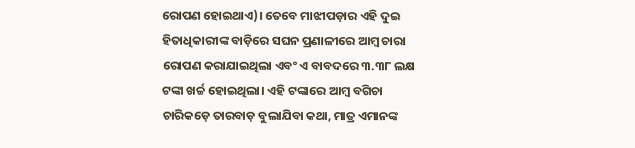ରୋପଣ ହୋଇଥାଏ)। ତେ‌ବେ ମାଝୀପଡ଼ାର ଏହି ଦୁଇ ହିତାଧିକାରୀଙ୍କ ବାଡ଼ିରେ ସଘନ ପ୍ରଣାଳୀରେ ଆମ୍ବ ଚ‌ା‌ରା ରୋପଣ କରାଯାଇଥିଲା ଏବଂ ଏ ବାବଦରେ ୩.୩୮ ଲକ୍ଷ ଟଙ୍କା ଖର୍ଚ୍ଚ ହୋଇଥିଲା। ଏହି ଟଙ୍କାରେ ଆମ୍ବ ବଗିଚା ଚାରିକଡ଼େ ତାରବାଡ଼ ବୁଲାଯିବା କଥା, ମାତ୍ର ଏମାନଙ୍କ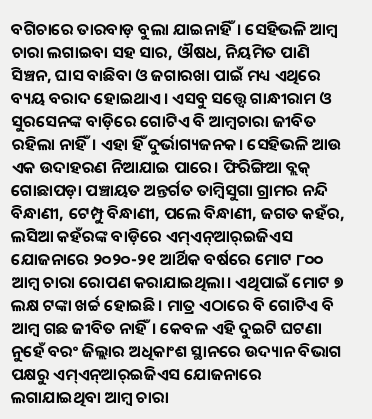ବଗିଚାରେ ତାରବାଡ଼ ବୁଲା ଯାଇନାହିଁ। ସେହିଭଳି ଆମ୍ବ ଚାରା ଲଗାଇବା ସହ ସାର, ଔଷଧ, ନିୟମିତ ପାଣି ସିଞ୍ଚନ, ଘାସ ବାଛିବା ଓ ଜଗାରଖା ପାଇଁ ମଧ୍ୟ ଏଥିରେ ବ୍ୟୟ ବରାଦ ହୋଇଥାଏ। ଏସବୁ ସତ୍ତ୍ବେ ଗାନ୍ଧୀରାମ ଓ ସୁରସେନଙ୍କ ବାଡ଼ିରେ ଗୋଟିଏ ବି ଆମ୍ବଚାରା ଜୀବିତ ରହିଲା ନାହିଁ। ଏହା ହିଁ ଦୁର୍ଭାଗ୍ୟଜନକ। ସେହିଭଳି ଆଉ ଏକ ଉଦାହରଣ ନିଆଯାଇ ପାରେ। ଫିରିଙ୍ଗିଆ ବ୍ଲକ୍ ଗୋଛାପଡ଼ା ପଞ୍ଚାୟତ ଅନ୍ତର୍ଗତ ତାମ୍ବିସୁଗା ଗ୍ରାମର ନନ୍ଦି ବିନ୍ଧାଣୀ, ଟେମ୍ପୁ ବିନ୍ଧାଣୀ, ପଲେ ବିନ୍ଧାଣୀ, ଜଗତ କହଁର, ଲସିଆ କହଁରଙ୍କ ବାଡ଼ିରେ ଏମ୍‌ଏନ୍‌ଆର୍‌ଇଜିଏସ ଯୋଜନାରେ ୨୦୨୦-୨୧ ଆର୍ଥିକ ବର୍ଷରେ ମୋଟ ୮୦୦ ଆମ୍ବ ଚାରା ରୋପଣ କରାଯାଇଥିଲା। ଏଥିପାଇଁ ମୋଟ ୭ ଲକ୍ଷ ଟଙ୍କା ଖର୍ଚ୍ଚ ‌ହୋଇଛି। ମାତ୍ର ଏଠାରେ ବି ଗୋଟିଏ ବି ଆମ୍ବ ଗଛ ଜୀବିତ ନାହିଁ। କେବଳ ଏହି ଦୁଇଟି ଘଟଣା ନୁହେଁ ବରଂ ଜିଲ୍ଲାର ଅଧିକାଂଶ ସ୍ଥାନରେ ଉଦ୍ୟାନ ବିଭାଗ ପକ୍ଷରୁ ଏମ୍‌ଏନ୍‌ଆର୍‌ଇଜିଏସ ଯୋଜନାରେ ଲଗାଯାଇଥିବା ଆମ୍ବ ଚାରା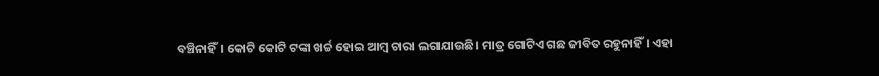ବଞ୍ଚିନାହିଁ। କୋଟି କୋଟି ଟଙ୍କା ଖର୍ଚ୍ଚ ହୋଇ ଆମ୍ବ ଚାରା ଲଗାଯାଉଛି। ମାତ୍ର ଗୋଟିଏ ଗଛ ଜୀବିତ ରହୁନାହିଁ। ଏହା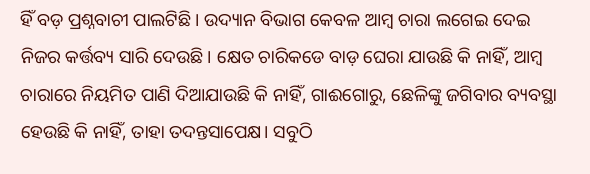ହିଁ ବଡ଼ ପ୍ରଶ୍ନବାଚୀ ପାଲଟିଛି। ଉଦ୍ୟାନ ବିଭାଗ କେବଳ ଆମ୍ବ ଚାରା ଲଗେଇ ଦେଇ ନିଜର କର୍ତ୍ତବ୍ୟ ସାରି ଦେଉଛି। କ୍ଷେତ ଚାରି‌କଡେ ବାଡ଼ ଘେରା ଯାଉଛି କି ନାହିଁ, ଆମ୍ବ ଚାରାରେ ନିୟମିତ ପାଣି ଦିଆଯାଉଛି କି ନାହିଁ, ଗାଈଗୋରୁ, ଛେଳିଙ୍କୁ ଜଗିବାର ବ୍ୟବସ୍ଥା ହେଉଛି କି ନାହିଁ, ତାହା ତଦନ୍ତସାପେକ୍ଷ। ସବୁଠି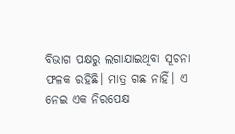ବିଭାଗ ପକ୍ଷରୁ ଲଗାଯାଇଥିବା ସୂଚନା ଫଳକ ରହିଛି। ମାତ୍ର ଗଛ ନାହିଁ। ଏ ନେଇ ଏକ ନିରପେକ୍ଷ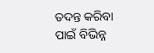ତଦନ୍ତ କରିବା ପାଇଁ ବିଭିନ୍ନ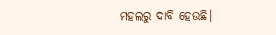ମହଲରୁ ଦାବି ହେଉଛି।